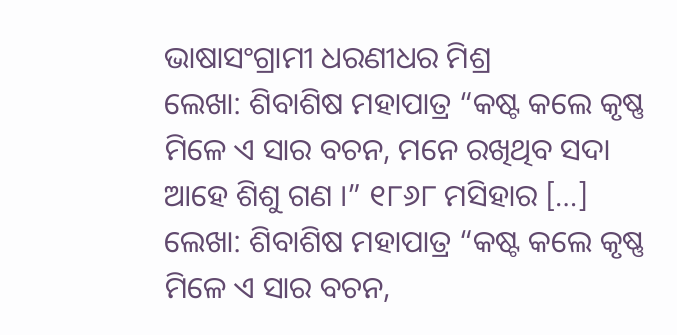ଭାଷାସଂଗ୍ରାମୀ ଧରଣୀଧର ମିଶ୍ର
ଲେଖା: ଶିବାଶିଷ ମହାପାତ୍ର “କଷ୍ଟ କଲେ କୃଷ୍ଣ ମିଳେ ଏ ସାର ବଚନ, ମନେ ରଖିଥିବ ସଦା ଆହେ ଶିଶୁ ଗଣ ।” ୧୮୬୮ ମସିହାର […]
ଲେଖା: ଶିବାଶିଷ ମହାପାତ୍ର “କଷ୍ଟ କଲେ କୃଷ୍ଣ ମିଳେ ଏ ସାର ବଚନ,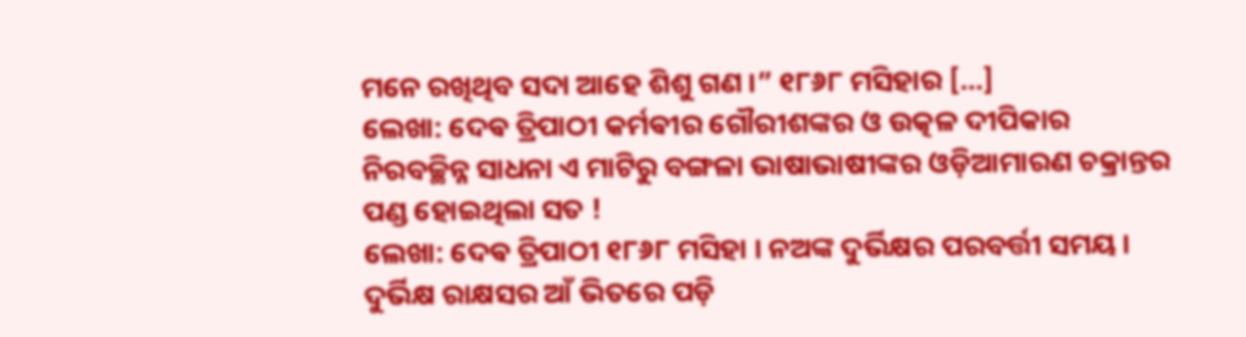ମନେ ରଖିଥିବ ସଦା ଆହେ ଶିଶୁ ଗଣ ।” ୧୮୬୮ ମସିହାର […]
ଲେଖା: ଦେଵ ତ୍ରିପାଠୀ କର୍ମଵୀର ଗୌରୀଶଙ୍କର ଓ ଉତ୍କଳ ଦୀପିକାର ନିରବଚ୍ଛିନ୍ନ ସାଧନା ଏ ମାଟିରୁ ବଙ୍ଗଳା ଭାଷାଭାଷୀଙ୍କର ଓଡ଼ିଆମାରଣ ଚକ୍ରାନ୍ତର ପଣ୍ଡ ହୋଇଥିଲା ସତ !
ଲେଖା: ଦେଵ ତ୍ରିପାଠୀ ୧୮୬୮ ମସିହା । ନଅଙ୍କ ଦୁର୍ଭିକ୍ଷର ପରବର୍ତ୍ତୀ ସମୟ । ଦୁର୍ଭିକ୍ଷ ରାକ୍ଷସର ଆଁ ଭିତରେ ପଡ଼ି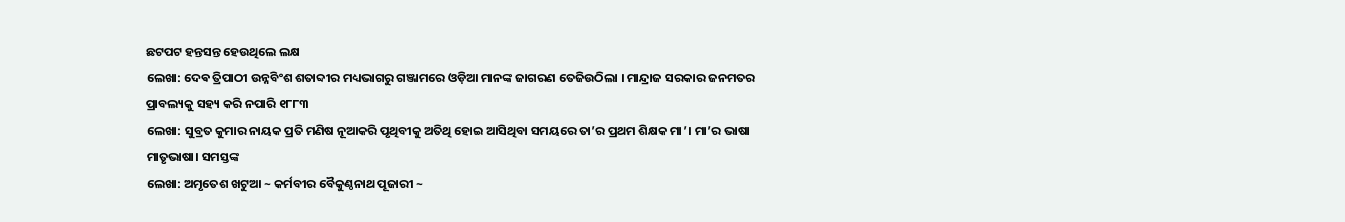ଛଟପଟ ହନ୍ତସନ୍ତ ହେଉଥିଲେ ଲକ୍ଷ
ଲେଖା: ଦେଵ ତ୍ରିପାଠୀ ଉନ୍ନବିଂଶ ଶତାବ୍ଦୀର ମଧ୍ୟଭାଗରୁ ଗଞ୍ଜାମରେ ଓଡ଼ିଆ ମାନଙ୍କ ଜାଗରଣ ତେଜିଉଠିଲା । ମାନ୍ଦ୍ରାଜ ସରକାର ଜନମତର ପ୍ରାବଲ୍ୟକୁ ସହ୍ୟ କରି ନପାରି ୧୮୮୩
ଲେଖା: ସୁବ୍ରତ କୁମାର ନାୟକ ପ୍ରତି ମଣିଷ ନୂଆକରି ପୃଥିବୀକୁ ଅତିଥି ହୋଇ ଆସିଥିବା ସମୟରେ ତା’ର ପ୍ରଥମ ଶିକ୍ଷକ ମା’। ମା’ର ଭାଷା ମାତୃଭାଷା। ସମସ୍ତଙ୍କ
ଲେଖା: ଅମୃତେଶ ଖଟୁଆ ~ କର୍ମବୀର ବୈକୁଣ୍ଠନାଥ ପୂଜାରୀ ~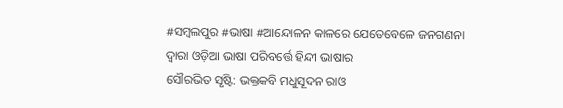#ସମ୍ବଲପୁର #ଭାଷା #ଆନ୍ଦୋଳନ କାଳରେ ଯେତେବେଳେ ଜନଗଣନା ଦ୍ୱାରା ଓଡ଼ିଆ ଭାଷା ପରିବର୍ତ୍ତେ ହିନ୍ଦୀ ଭାଷାର
ସୌରଭିତ ସୃଷ୍ଟି: ଭକ୍ତକବି ମଧୁସୂଦନ ରାଓ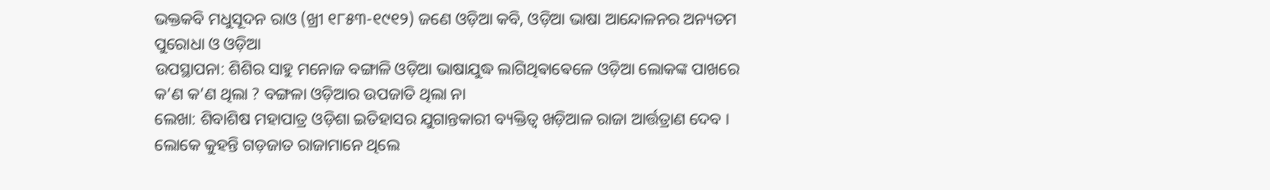ଭକ୍ତକବି ମଧୁସୂଦନ ରାଓ (ଖ୍ରୀ ୧୮୫୩-୧୯୧୨) ଜଣେ ଓଡ଼ିଆ କବି, ଓଡ଼ିଆ ଭାଷା ଆନ୍ଦୋଳନର ଅନ୍ୟତମ ପୁରୋଧା ଓ ଓଡ଼ିଆ
ଉପସ୍ଥାପନା: ଶିଶିର ସାହୁ ମନୋଜ ବଙ୍ଗାଳି ଓଡ଼ିଆ ଭାଷାଯୁଦ୍ଧ ଲାଗିଥିଵାଵେଳେ ଓଡ଼ିଆ ଲୋକଙ୍କ ପାଖରେ କ’ଣ କ’ଣ ଥିଲା ? ବଙ୍ଗଳା ଓଡ଼ିଆର ଉପଜାତି ଥିଲା ନା
ଲେଖା: ଶିବାଶିଷ ମହାପାତ୍ର ଓଡ଼ିଶା ଇତିହାସର ଯୁଗାନ୍ତକାରୀ ବ୍ୟକ୍ତିତ୍ଵ ଖଡ଼ିଆଳ ରାଜା ଆର୍ତ୍ତତ୍ରାଣ ଦେବ । ଲୋକେ କୁହନ୍ତି ଗଡ଼ଜାତ ରାଜାମାନେ ଥିଲେ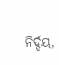ନିର୍ଦ୍ଦୟ,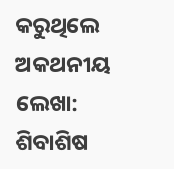କରୁଥିଲେ ଅକଥନୀୟ
ଲେଖା: ଶିବାଶିଷ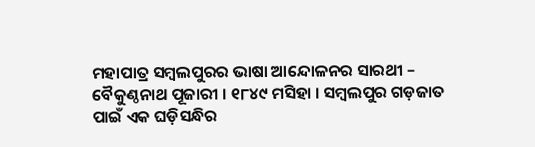ମହାପାତ୍ର ସମ୍ବଲପୁରର ଭାଷା ଆନ୍ଦୋଳନର ସାରଥୀ – ବୈକୁଣ୍ଠନାଥ ପୂଜାରୀ । ୧୮୪୯ ମସିହା । ସମ୍ବଲପୁର ଗଡ଼ଜାତ ପାଇଁ ଏକ ଘଡ଼ିସନ୍ଧିର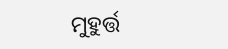ମୁହୁର୍ତ୍ତ